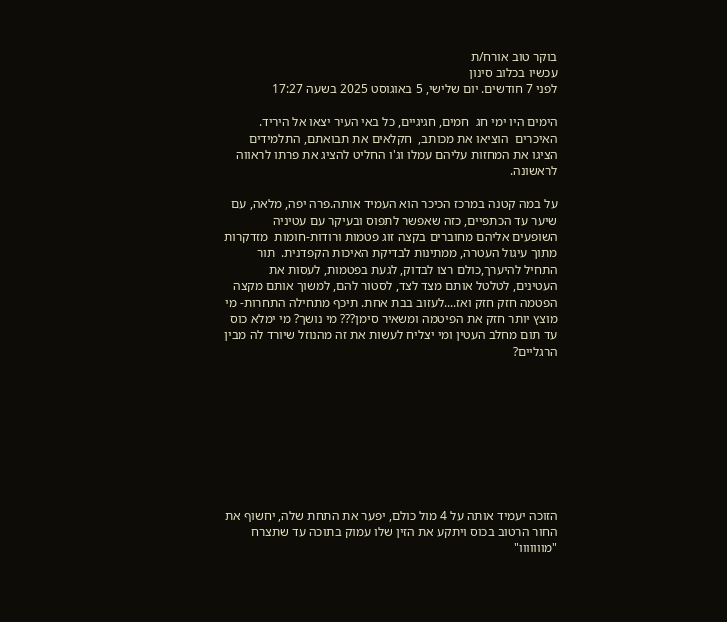בוקר טוב אורח/ת
עכשיו בכלוב סינון
לפני 7 חודשים. יום שלישי, 5 באוגוסט 2025 בשעה 17:27

הימים היו ימי חג  חמים, חגיגיים, כל באי העיר יצאו אל היריד. האיכרים  הוציאו את מכותב,  חקלאים את תבואתם, התלמידים הציגו את המחזות עליהם עמלו וג'ו החליט להציג את פרתו לראווה לראשונה.

על במה קטנה במרכז הכיכר הוא העמיד אותה.פרה יפה, מלאה, עם שיער עד הכתפיים, כזה שאפשר לתפוס ובעיקר עם עטיניה  השופעים אליהם מחוברים בקצה זוג פטמות ורודות-חומות  מזדקרות מתוך עיגול העטרה, ממתינות לבדיקת האיכות הקפדנית.  תור התחיל להיערך,כולם רצו לבדוק, לגעת בפטמות, לעסות את העטינים, לטלטל אותם מצד לצד, לסטור להם, למשוך אותם מקצה הפטמה חזק חזק ואז....לעזוב בבת אחת. תיכף מתחילה התחרות- מי מוצץ יותר חזק את הפיטמה ומשאיר סימן??? מי נושך? מי ימלא כוס עד תום מחלב העטין ומי יצליח לעשות את זה מהנוזל שיורד לה מבין הרגליים?









הזוכה יעמיד אותה על 4 מול כולם, יפער את התחת שלה, יחשוף את החור הרטוב בכוס ויתקע את הזין שלו עמוק בתוכה עד שתצרח "מווווווו"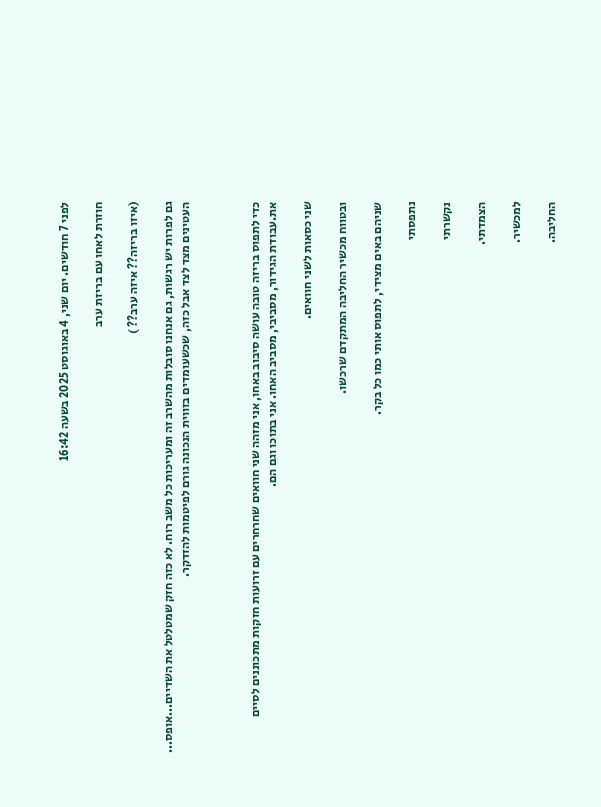לפני 7 חודשים. יום שני, 4 באוגוסט 2025 בשעה 16:42

חוזרת לאחו עם בריזת ערב

(איזו בריזה?? איזה ערב?? )

גם לפרות יש רגשות, גם אנחנו סובלות מהשרב זה ומעריכות כל משב רוח. לא כזה חזק שמטלטל את השדיים...אופס... העטינים מצד לצד אבל כזה, שכשעומדים בזווית הנכונה גורם לפיטמות להזדקר.



כדי לתפוס בריזה טובה עושה סיבוב באחו, אני מזהה שני חוואים שחרחרים עם זרועות חזקות מתכוננים לסיים את.עבודת הגידור, מסביבי, מסביב האחו. אני בתוכו וגם הם.

שני כסאות לשני חוואים.

ובטווח מכשיר החליבה המתקדם שרכשו.

שניהם באים מצידי, לתפוס אותי כמו כל בקר.

נתפסתי

נקשרתי

הצמדתי.

למכשיר.

החליבה.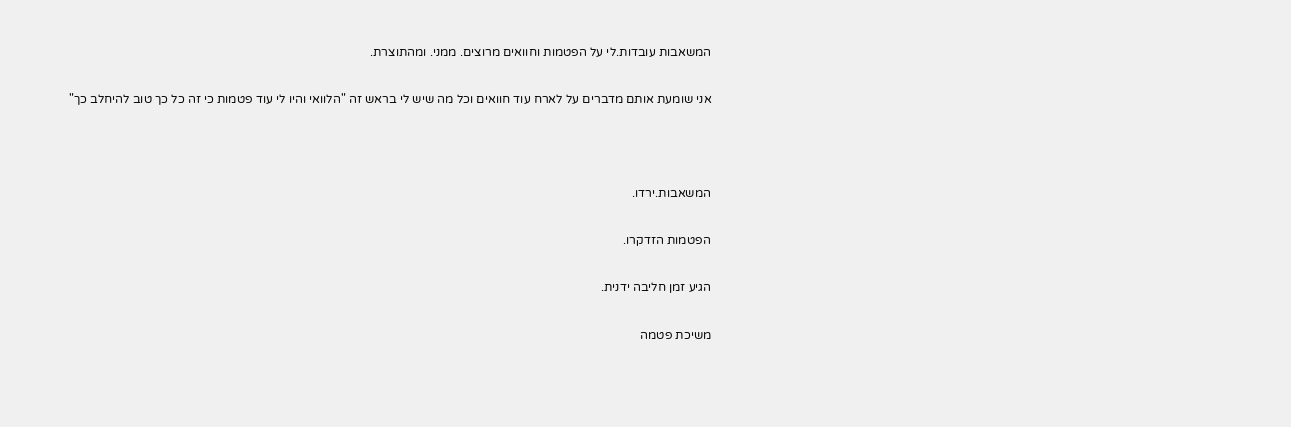המשאבות עובדות.לי על הפטמות וחוואים מרוצים. ממני. ומהתוצרת.

אני שומעת אותם מדברים על לארח עוד חוואים וכל מה שיש לי בראש זה "הלוואי והיו לי עוד פטמות כי זה כל כך טוב להיחלב כך"



המשאבות.ירדו.

הפטמות הזדקרו.

הגיע זמן חליבה ידנית.

משיכת פטמה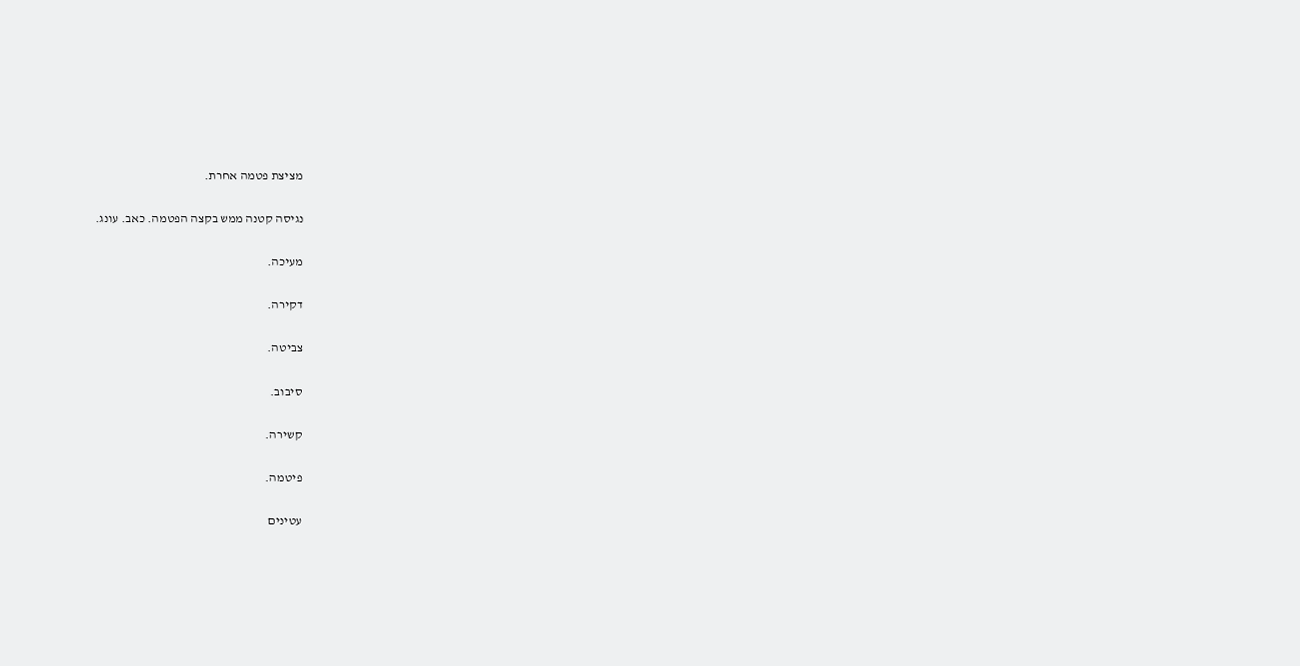מציצת פטמה אחרת.

נגיסה קטנה ממש בקצה הפטמה. כאב. עונג.

מעיכה.

דקירה.

צביטה.

סיבוב.

קשירה.

פיטמה.

עטינים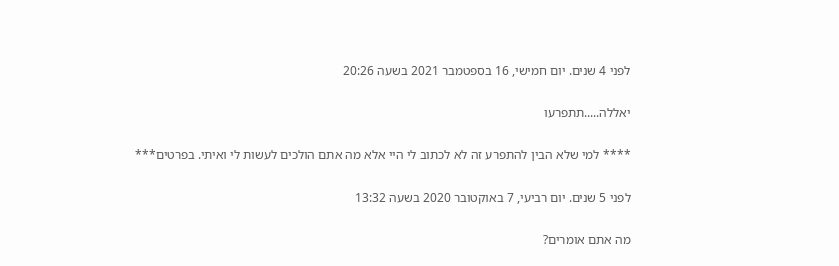לפני 4 שנים. יום חמישי, 16 בספטמבר 2021 בשעה 20:26

יאללה.....תתפרעו

**** למי שלא הבין להתפרע זה לא לכתוב לי היי אלא מה אתם הולכים לעשות לי ואיתי. בפרטים***

לפני 5 שנים. יום רביעי, 7 באוקטובר 2020 בשעה 13:32

מה אתם אומרים?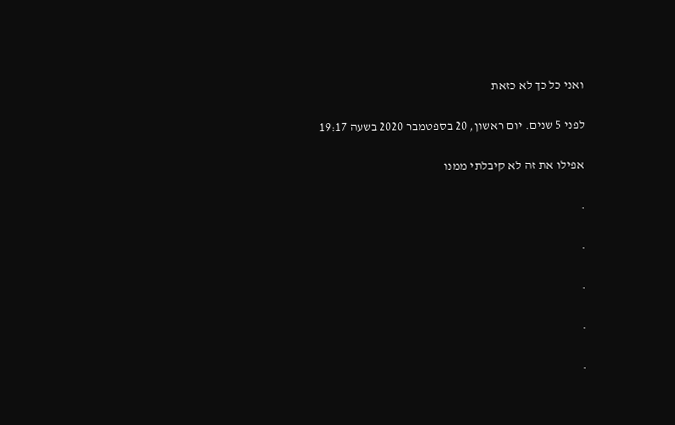ואני כל כך לא כזאת

לפני 5 שנים. יום ראשון, 20 בספטמבר 2020 בשעה 19:17

אפילו את זה לא קיבלתי ממנו

.

.

.

.

.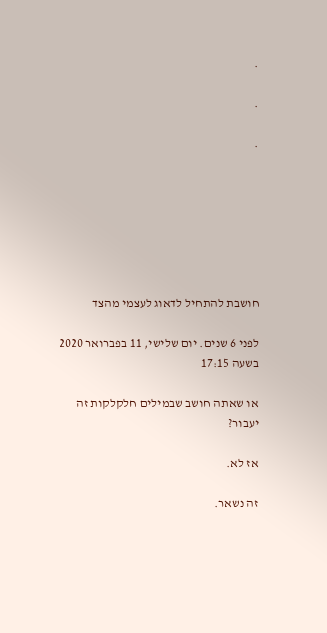.

.

.







חושבת להתחיל לדאוג לעצמי מהצד

לפני 6 שנים. יום שלישי, 11 בפברואר 2020 בשעה 17:15

או שאתה חושב שבמילים חלקלקות זה יעבור?

אז לא.

זה נשאר.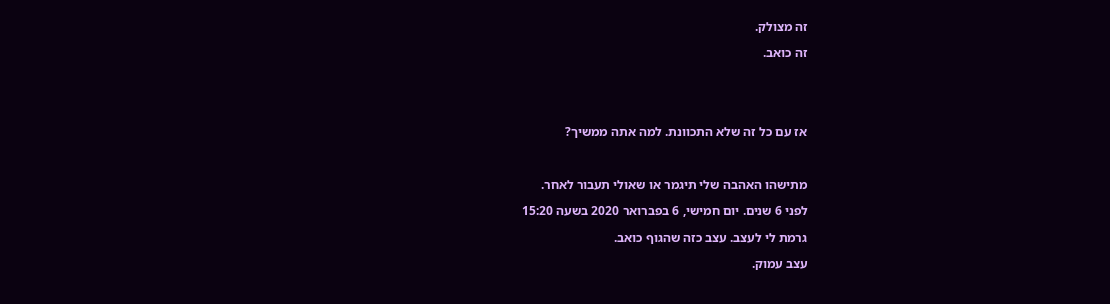זה מצולק.

זה כואב.





אז עם כל זה שלא התכוונת. למה אתה ממשיך?



מתישהו האהבה שלי תיגמר או שאולי תעבור לאחר.

לפני 6 שנים. יום חמישי, 6 בפברואר 2020 בשעה 15:20

גרמת לי לעצב. עצב כזה שהגוף כואב.

עצב עמוק.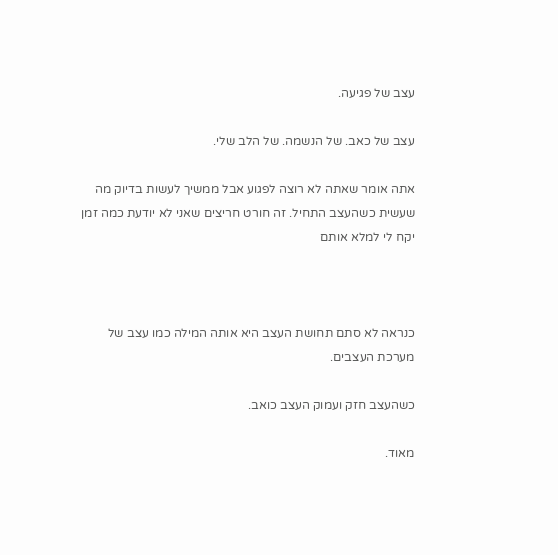עצב של פגיעה.

עצב של כאב. של הנשמה. של הלב שלי.

אתה אומר שאתה לא רוצה לפגוע אבל ממשיך לעשות בדיוק מה שעשית כשהעצב התחיל. זה חורט חריצים שאני לא יודעת כמה זמן יקח לי למלא אותם



כנראה לא סתם תחושת העצב היא אותה המילה כמו עצב של מערכת העצבים.

כשהעצב חזק ועמוק העצב כואב.

מאוד.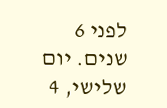לפני 6 שנים. יום שלישי, 4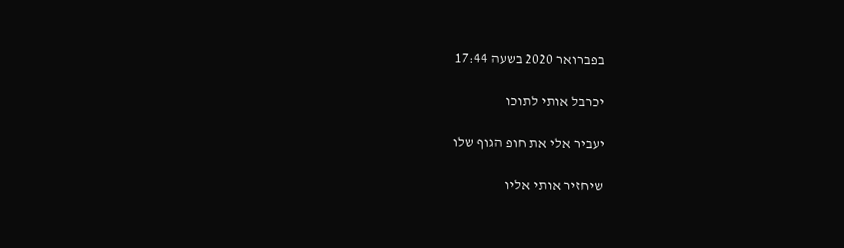בפברואר 2020 בשעה 17:44

יכרבל אותי לתוכו

יעביר אלי את חופ הגוף שלו

שיחזיר אותי אליו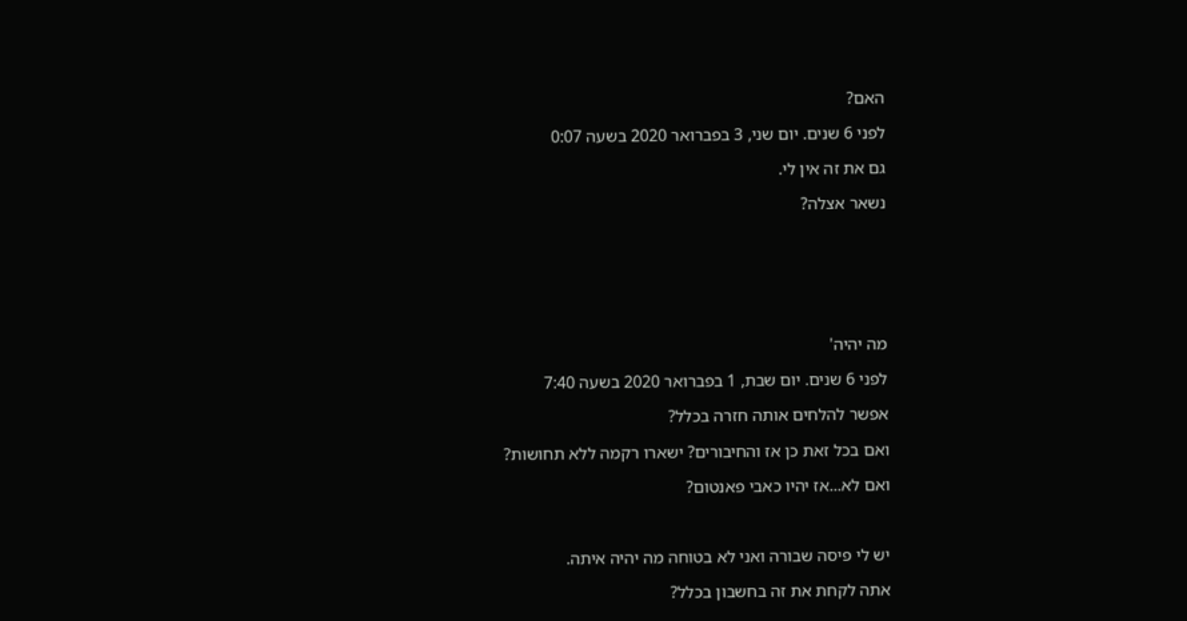האם?

לפני 6 שנים. יום שני, 3 בפברואר 2020 בשעה 0:07

גם את זה אין לי.

נשאר אצלה?







מה יהיה'

לפני 6 שנים. יום שבת, 1 בפברואר 2020 בשעה 7:40

אפשר להלחים אותה חזרה בכלל?

ואם בכל זאת כן אז והחיבורים? ישארו רקמה ללא תחושות?

ואם לא...אז יהיו כאבי פאנטום?



יש לי פיסה שבורה ואני לא בטוחה מה יהיה איתה.

אתה לקחת את זה בחשבון בכלל?